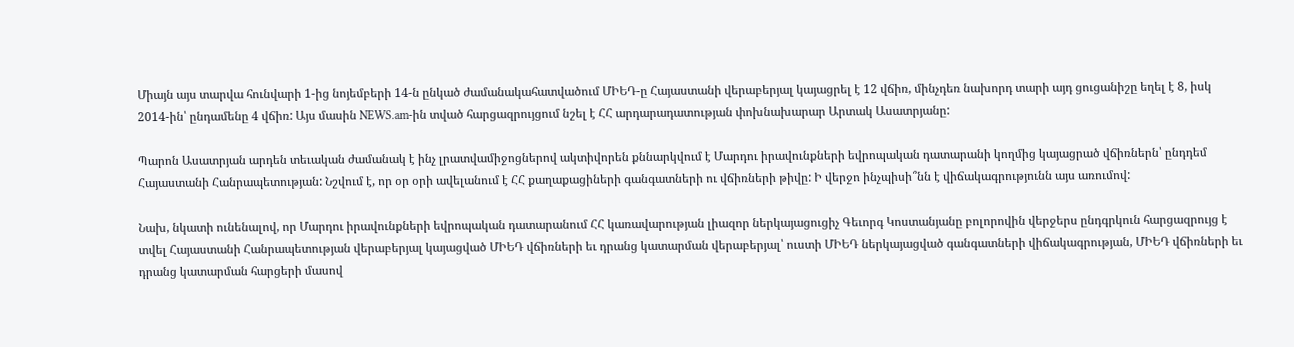Միայն այս տարվա հունվարի 1-ից նոյեմբերի 14-ն ընկած ժամանակահատվածում ՄԻԵԴ-ը Հայաստանի վերաբերյալ կայացրել է 12 վճիռ, մինչդեռ նախորդ տարի այդ ցուցանիշը եղել է 8, իսկ 2014-ին՝ ընդամենը 4 վճիռ: Այս մասին NEWS.am-ին տված հարցազրույցում նշել է ՀՀ արդարադատության փոխնախարար Արտակ Ասատրյանը:

Պարոն Ասատրյան արդեն տեւական ժամանակ է ինչ լրատվամիջոցներով ակտիվորեն քննարկվում է Մարդու իրավունքների եվրոպական դատարանի կողմից կայացրած վճիռներն՝ ընդդեմ Հայաստանի Հանրապետության: Նշվում է, որ օր օրի ավելանում է ՀՀ քաղաքացիների գանգատների ու վճիռների թիվը: Ի վերջո ինչպիսի՞նն է վիճակագրությունն այս առումով:

Նախ, նկատի ունենալով, որ Մարդու իրավունքների եվրոպական դատարանում ՀՀ կառավարության լիազոր ներկայացուցիչ Գեւորգ Կոստանյանը բոլորովին վերջերս ընդգրկուն հարցազրույց է տվել Հայաստանի Հանրապետության վերաբերյալ կայացված ՄԻԵԴ վճիռների եւ դրանց կատարման վերաբերյալ՝ ուստի ՄԻԵԴ ներկայացված գանգատների վիճակագրության, ՄԻԵԴ վճիռների եւ դրանց կատարման հարցերի մասով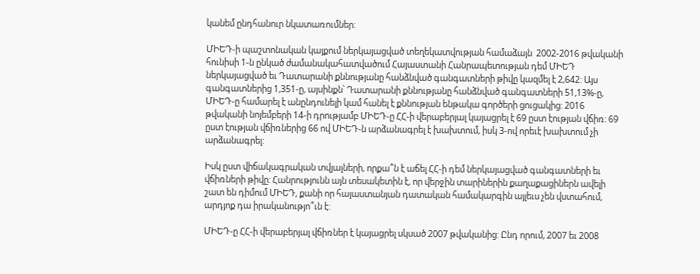կանեմ ընդհանուր նկատառումներ:

ՄԻԵԴ-ի պաշտոնական կայքում ներկայացված տեղեկատվության համաձայն  2002-2016 թվականի հունիսի 1-ն ընկած ժամանակահատվածում Հայաստանի Հանրապետության դեմ ՄԻԵԴ ներկայացված եւ Դատարանի քննությանը հանձնված գանգատների թիվը կազմել է 2,642: Այս գանգատներից 1,351-ը, այսինքն՝ Դատարանի քննությանը հանձնված գանգատների 51,13%-ը, ՄԻԵԴ-ը համարել է անընդունելի կամ հանել է քննության ենթակա գործերի ցուցակից: 2016 թվականի նոյեմբերի 14-ի դրությամբ ՄԻԵԴ-ը ՀՀ-ի վերաբերյալ կայացրել է 69 ըստ էության վճիռ: 69 ըստ էության վճիռներից 66 ով ՄԻԵԴ-ն արձանագրել է խախտում, իսկ 3-ով որեւէ խախտում չի արձանագրել:

Իսկ ըստ վիճակագրական տվյալների, որքա՞ն է աճել ՀՀ-ի դեմ ներկայացված գանգատների եւ վճիռների թիվը: Հանրությունն այն տեսակետին է, որ վերջին տարիներին քաղաքացիներն ավելի շատ են դիմում ՄԻԵԴ, քանի որ հայաստանյան դատական համակարգին այլեւս չեն վստահում, արդյոք դա իրականությո՞ւն է:

ՄԻԵԴ-ը ՀՀ-ի վերաբերյալ վճիռներ է կայացրել սկսած 2007 թվականից: Ընդ որում, 2007 եւ 2008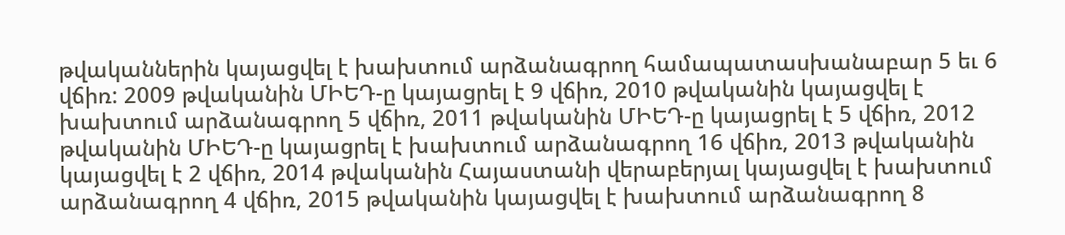թվականներին կայացվել է խախտում արձանագրող համապատասխանաբար 5 եւ 6 վճիռ: 2009 թվականին ՄԻԵԴ-ը կայացրել է 9 վճիռ, 2010 թվականին կայացվել է խախտում արձանագրող 5 վճիռ, 2011 թվականին ՄԻԵԴ-ը կայացրել է 5 վճիռ, 2012 թվականին ՄԻԵԴ-ը կայացրել է խախտում արձանագրող 16 վճիռ, 2013 թվականին կայացվել է 2 վճիռ, 2014 թվականին Հայաստանի վերաբերյալ կայացվել է խախտում արձանագրող 4 վճիռ, 2015 թվականին կայացվել է խախտում արձանագրող 8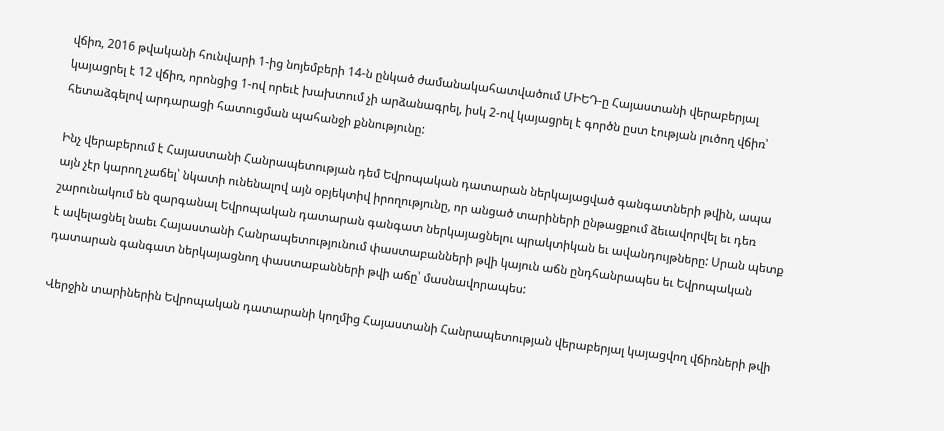վճիռ, 2016 թվականի հունվարի 1-ից նոյեմբերի 14-ն ընկած ժամանակահատվածում ՄԻԵԴ-ը Հայաստանի վերաբերյալ կայացրել է 12 վճիռ, որոնցից 1-ով որեւէ խախտում չի արձանագրել, իսկ 2-ով կայացրել է գործն ըստ էության լուծող վճիռ՝ հետաձգելով արդարացի հատուցման պահանջի քննությունը:

Ինչ վերաբերում է Հայաստանի Հանրապետության դեմ Եվրոպական դատարան ներկայացված գանգատների թվին, ապա այն չէր կարող չաճել՝ նկատի ունենալով այն օբյեկտիվ իրողությունը, որ անցած տարիների ընթացքում ձեւավորվել եւ դեռ շարունակում են զարգանալ Եվրոպական դատարան գանգատ ներկայացնելու պրակտիկան եւ ավանդույթները: Սրան պետք է ավելացնել նաեւ Հայաստանի Հանրապետությունում փաստաբանների թվի կայուն աճն ընդհանրապես եւ Եվրոպական դատարան գանգատ ներկայացնող փաստաբանների թվի աճը՝ մասնավորապես:

Վերջին տարիներին Եվրոպական դատարանի կողմից Հայաստանի Հանրապետության վերաբերյալ կայացվող վճիռների թվի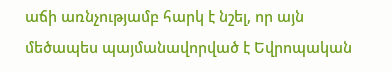աճի առնչությամբ հարկ է նշել, որ այն մեծապես պայմանավորված է Եվրոպական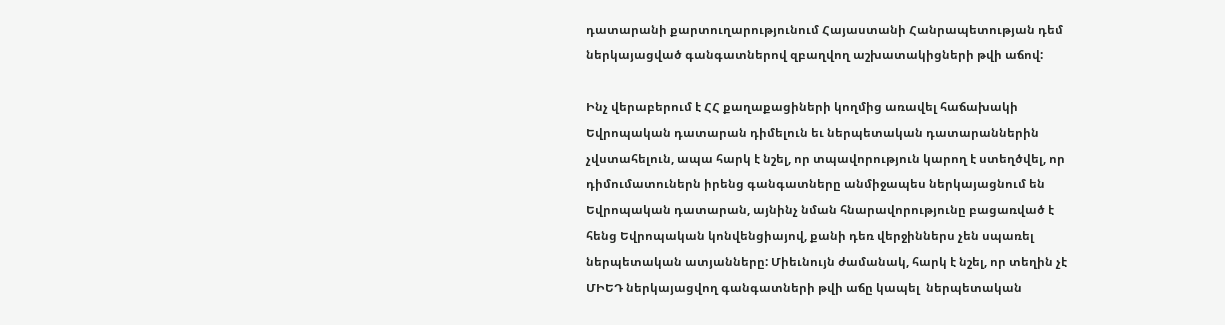դատարանի քարտուղարությունում Հայաստանի Հանրապետության դեմ ներկայացված գանգատներով զբաղվող աշխատակիցների թվի աճով:

Ինչ վերաբերում է ՀՀ քաղաքացիների կողմից առավել հաճախակի Եվրոպական դատարան դիմելուն եւ ներպետական դատարաններին չվստահելուն, ապա հարկ է նշել, որ տպավորություն կարող է ստեղծվել, որ դիմումատուներն իրենց գանգատները անմիջապես ներկայացնում են Եվրոպական դատարան, այնինչ նման հնարավորությունը բացառված է հենց Եվրոպական կոնվենցիայով, քանի դեռ վերջիններս չեն սպառել ներպետական ատյանները: Միեւնույն ժամանակ, հարկ է նշել, որ տեղին չէ ՄԻԵԴ ներկայացվող գանգատների թվի աճը կապել  ներպետական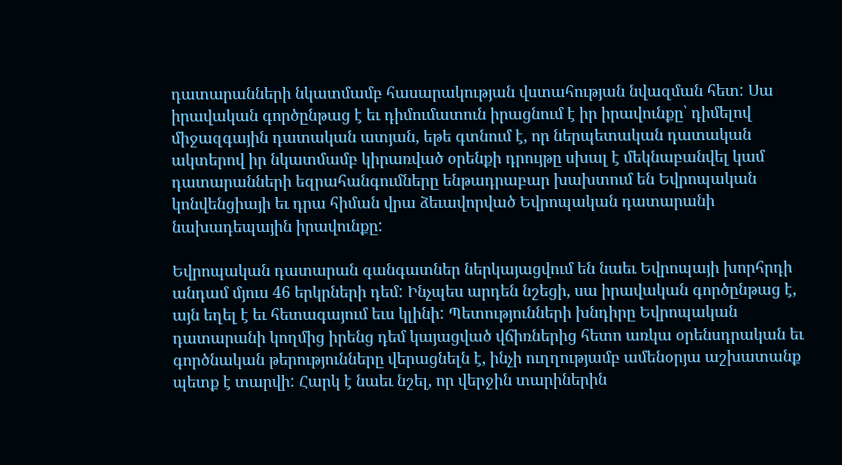դատարանների նկատմամբ հասարակության վստահության նվազման հետ: Սա իրավական գործընթաց է եւ դիմումատուն իրացնում է իր իրավունքը՝ դիմելով միջազգային դատական ատյան, եթե գտնում է, որ ներպետական դատական ակտերով իր նկատմամբ կիրառված օրենքի դրույթը սխալ է մեկնաբանվել կամ դատարանների եզրահանգումները ենթադրաբար խախտում են Եվրոպական կոնվենցիայի եւ դրա հիման վրա ձեւավորված Եվրոպական դատարանի նախադեպային իրավունքը:

Եվրոպական դատարան գանգատներ ներկայացվում են նաեւ Եվրոպայի խորհրդի անդամ մյուս 46 երկրների դեմ: Ինչպես արդեն նշեցի, սա իրավական գործընթաց է, այն եղել է եւ հետագայում եւս կլինի: Պետությունների խնդիրը Եվրոպական դատարանի կողմից իրենց դեմ կայացված վճիռներից հետո առկա օրենսդրական եւ գործնական թերությունները վերացնելն է, ինչի ուղղությամբ ամենօրյա աշխատանք պետք է տարվի: Հարկ է նաեւ նշել, որ վերջին տարիներին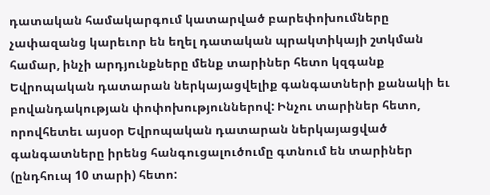դատական համակարգում կատարված բարեփոխումները չափազանց կարեւոր են եղել դատական պրակտիկայի շտկման համար, ինչի արդյունքները մենք տարիներ հետո կզգանք Եվրոպական դատարան ներկայացվելիք գանգատների քանակի եւ բովանդակության փոփոխություններով: Ինչու տարիներ հետո, որովհետեւ այսօր Եվրոպական դատարան ներկայացված գանգատները իրենց հանգուցալուծումը գտնում են տարիներ (ընդհուպ 10 տարի) հետո: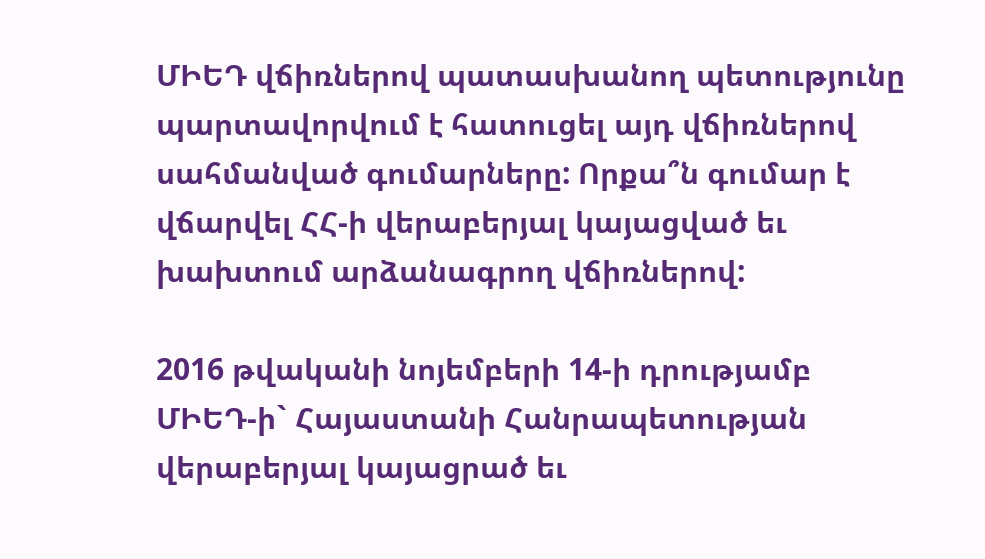ՄԻԵԴ վճիռներով պատասխանող պետությունը պարտավորվում է հատուցել այդ վճիռներով սահմանված գումարները: Որքա՞ն գումար է վճարվել ՀՀ-ի վերաբերյալ կայացված եւ խախտում արձանագրող վճիռներով:

2016 թվականի նոյեմբերի 14-ի դրությամբ ՄԻԵԴ-ի` Հայաստանի Հանրապետության վերաբերյալ կայացրած եւ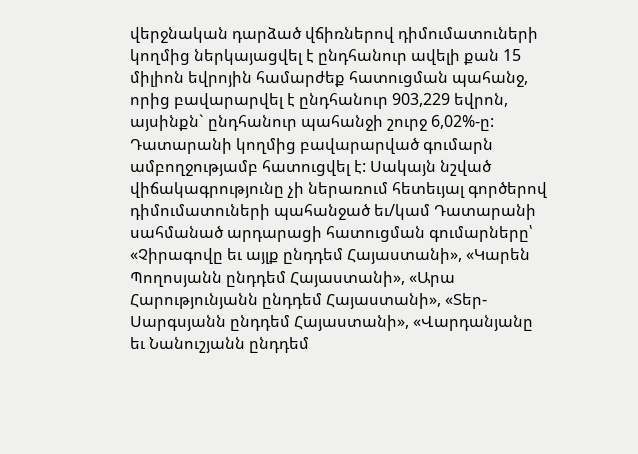վերջնական դարձած վճիռներով դիմումատուների կողմից ներկայացվել է ընդհանուր ավելի քան 15 միլիոն եվրոյին համարժեք հատուցման պահանջ, որից բավարարվել է ընդհանուր 903,229 եվրոն, այսինքն` ընդհանուր պահանջի շուրջ 6,02%-ը: Դատարանի կողմից բավարարված գումարն ամբողջությամբ հատուցվել է: Սակայն նշված վիճակագրությունը չի ներառում հետեւյալ գործերով դիմումատուների պահանջած եւ/կամ Դատարանի սահմանած արդարացի հատուցման գումարները՝ «Չիրագովը եւ այլք ընդդեմ Հայաստանի», «Կարեն Պողոսյանն ընդդեմ Հայաստանի», «Արա Հարությունյանն ընդդեմ Հայաստանի», «Տեր-Սարգսյանն ընդդեմ Հայաստանի», «Վարդանյանը եւ Նանուշյանն ընդդեմ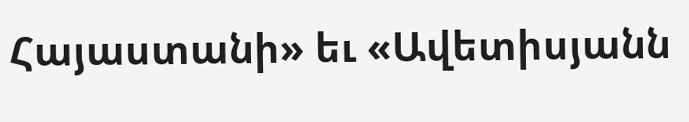Հայաստանի» եւ «Ավետիսյանն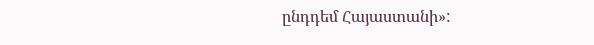ընդդեմ Հայաստանի»: